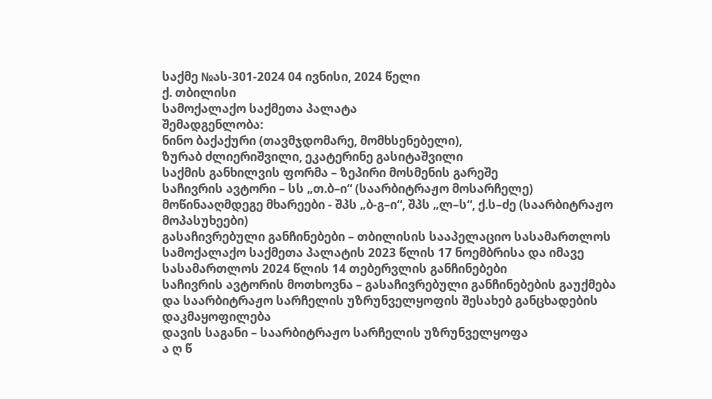საქმე №ას-301-2024 04 ივნისი, 2024 წელი
ქ. თბილისი
სამოქალაქო საქმეთა პალატა
შემადგენლობა:
ნინო ბაქაქური (თავმჯდომარე, მომხსენებელი),
ზურაბ ძლიერიშვილი, ეკატერინე გასიტაშვილი
საქმის განხილვის ფორმა – ზეპირი მოსმენის გარეშე
საჩივრის ავტორი – სს „თ.ბ–ი“ (საარბიტრაჟო მოსარჩელე)
მოწინააღმდეგე მხარეები - შპს „ბ-გ–ი“, შპს „ლ–ს“, ქ.ს–ძე (საარბიტრაჟო მოპასუხეები)
გასაჩივრებული განჩინებები – თბილისის სააპელაციო სასამართლოს სამოქალაქო საქმეთა პალატის 2023 წლის 17 ნოემბრისა და იმავე სასამართლოს 2024 წლის 14 თებერვლის განჩინებები
საჩივრის ავტორის მოთხოვნა – გასაჩივრებული განჩინებების გაუქმება და საარბიტრაჟო სარჩელის უზრუნველყოფის შესახებ განცხადების დაკმაყოფილება
დავის საგანი – საარბიტრაჟო სარჩელის უზრუნველყოფა
ა ღ წ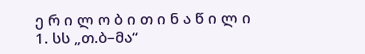ე რ ი ლ ო ბ ი თ ი ნ ა წ ი ლ ი
1. სს „თ.ბ–მა“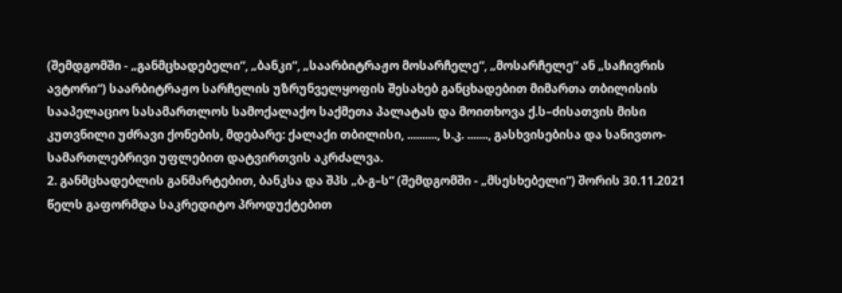(შემდგომში - „განმცხადებელი“, „ბანკი“, „საარბიტრაჟო მოსარჩელე“, „მოსარჩელე“ ან „საჩივრის ავტორი“) საარბიტრაჟო სარჩელის უზრუნველყოფის შესახებ განცხადებით მიმართა თბილისის სააპელაციო სასამართლოს სამოქალაქო საქმეთა პალატას და მოითხოვა ქ.ს–ძისათვის მისი კუთვნილი უძრავი ქონების, მდებარე: ქალაქი თბილისი, .........., ს.კ. ......., გასხვისებისა და სანივთო-სამართლებრივი უფლებით დატვირთვის აკრძალვა.
2. განმცხადებლის განმარტებით, ბანკსა და შპს „ბ-გ–ს“ (შემდგომში - „მსესხებელი“) შორის 30.11.2021 წელს გაფორმდა საკრედიტო პროდუქტებით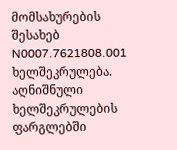მომსახურების შესახებ N0007.7621808.001 ხელშეკრულება. აღნიშნული ხელშეკრულების ფარგლებში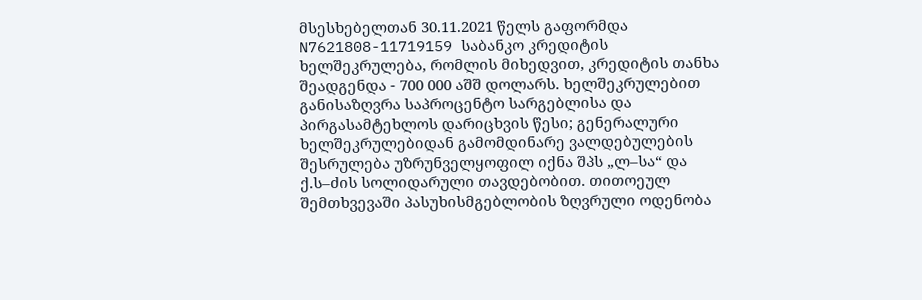მსესხებელთან 30.11.2021 წელს გაფორმდა N7621808-11719159 საბანკო კრედიტის ხელშეკრულება, რომლის მიხედვით, კრედიტის თანხა შეადგენდა - 700 000 აშშ დოლარს. ხელშეკრულებით განისაზღვრა საპროცენტო სარგებლისა და პირგასამტეხლოს დარიცხვის წესი; გენერალური ხელშეკრულებიდან გამომდინარე ვალდებულების შესრულება უზრუნველყოფილ იქნა შპს „ლ–სა“ და ქ.ს–ძის სოლიდარული თავდებობით. თითოეულ შემთხვევაში პასუხისმგებლობის ზღვრული ოდენობა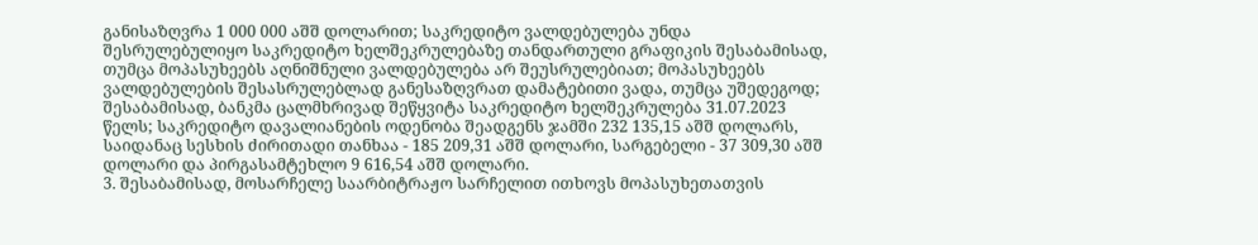განისაზღვრა 1 000 000 აშშ დოლარით; საკრედიტო ვალდებულება უნდა შესრულებულიყო საკრედიტო ხელშეკრულებაზე თანდართული გრაფიკის შესაბამისად, თუმცა მოპასუხეებს აღნიშნული ვალდებულება არ შეუსრულებიათ; მოპასუხეებს ვალდებულების შესასრულებლად განესაზღვრათ დამატებითი ვადა, თუმცა უშედეგოდ; შესაბამისად, ბანკმა ცალმხრივად შეწყვიტა საკრედიტო ხელშეკრულება 31.07.2023 წელს; საკრედიტო დავალიანების ოდენობა შეადგენს ჯამში 232 135,15 აშშ დოლარს, საიდანაც სესხის ძირითადი თანხაა - 185 209,31 აშშ დოლარი, სარგებელი - 37 309,30 აშშ დოლარი და პირგასამტეხლო 9 616,54 აშშ დოლარი.
3. შესაბამისად, მოსარჩელე საარბიტრაჟო სარჩელით ითხოვს მოპასუხეთათვის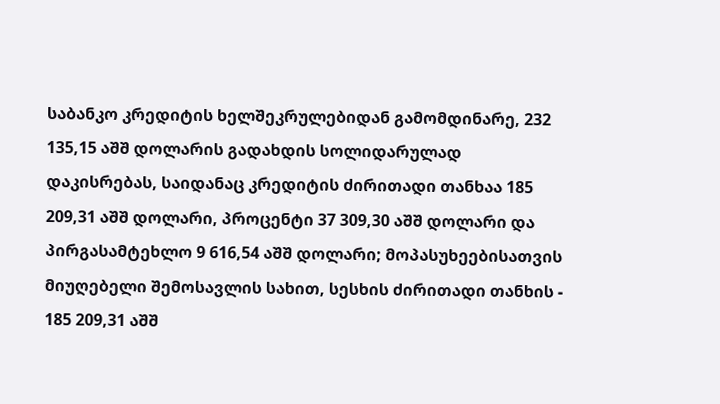საბანკო კრედიტის ხელშეკრულებიდან გამომდინარე, 232 135,15 აშშ დოლარის გადახდის სოლიდარულად დაკისრებას, საიდანაც კრედიტის ძირითადი თანხაა 185 209,31 აშშ დოლარი, პროცენტი 37 309,30 აშშ დოლარი და პირგასამტეხლო 9 616,54 აშშ დოლარი; მოპასუხეებისათვის მიუღებელი შემოსავლის სახით, სესხის ძირითადი თანხის - 185 209,31 აშშ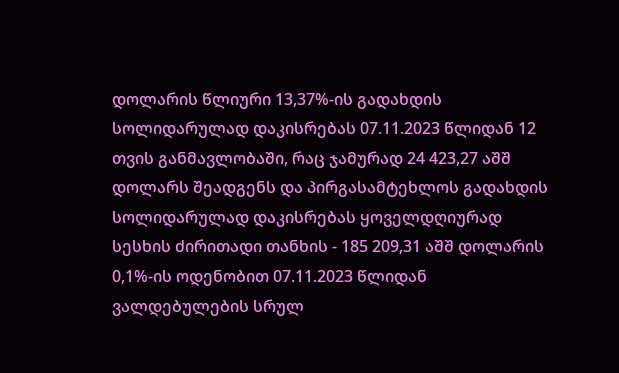დოლარის წლიური 13,37%-ის გადახდის სოლიდარულად დაკისრებას 07.11.2023 წლიდან 12 თვის განმავლობაში, რაც ჯამურად 24 423,27 აშშ დოლარს შეადგენს და პირგასამტეხლოს გადახდის სოლიდარულად დაკისრებას ყოველდღიურად სესხის ძირითადი თანხის - 185 209,31 აშშ დოლარის 0,1%-ის ოდენობით 07.11.2023 წლიდან ვალდებულების სრულ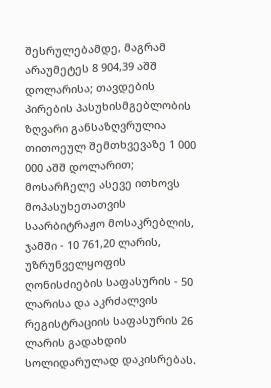შესრულებამდე, მაგრამ არაუმეტეს 8 904,39 აშშ დოლარისა; თავდების პირების პასუხისმგებლობის ზღვარი განსაზღვრულია თითოეულ შემთხვევაზე 1 000 000 აშშ დოლარით; მოსარჩელე ასევე ითხოვს მოპასუხეთათვის საარბიტრაჟო მოსაკრებლის, ჯამში - 10 761,20 ლარის, უზრუნველყოფის ღონისძიების საფასურის - 50 ლარისა და აკრძალვის რეგისტრაციის საფასურის 26 ლარის გადახდის სოლიდარულად დაკისრებას.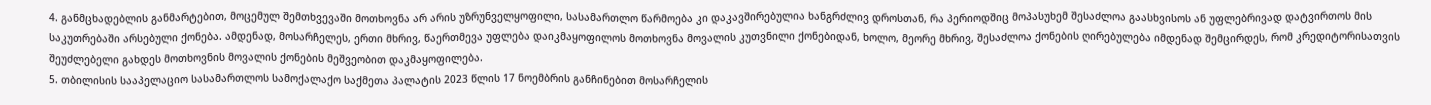4. განმცხადებლის განმარტებით, მოცემულ შემთხვევაში მოთხოვნა არ არის უზრუნველყოფილი, სასამართლო წარმოება კი დაკავშირებულია ხანგრძლივ დროსთან, რა პერიოდშიც მოპასუხემ შესაძლოა გაასხვისოს ან უფლებრივად დატვირთოს მის საკუთრებაში არსებული ქონება. ამდენად, მოსარჩელეს, ერთი მხრივ, წაერთმევა უფლება დაიკმაყოფილოს მოთხოვნა მოვალის კუთვნილი ქონებიდან, ხოლო, მეორე მხრივ, შესაძლოა ქონების ღირებულება იმდენად შემცირდეს, რომ კრედიტორისათვის შეუძლებელი გახდეს მოთხოვნის მოვალის ქონების მეშვეობით დაკმაყოფილება.
5. თბილისის სააპელაციო სასამართლოს სამოქალაქო საქმეთა პალატის 2023 წლის 17 ნოემბრის განჩინებით მოსარჩელის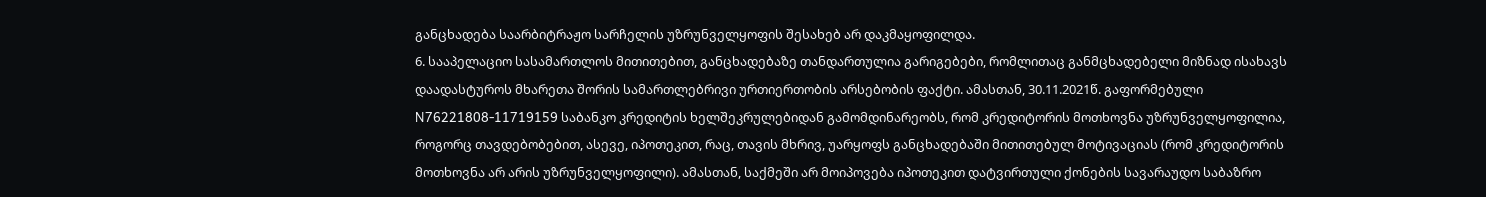განცხადება საარბიტრაჟო სარჩელის უზრუნველყოფის შესახებ არ დაკმაყოფილდა.
6. სააპელაციო სასამართლოს მითითებით, განცხადებაზე თანდართულია გარიგებები, რომლითაც განმცხადებელი მიზნად ისახავს დაადასტუროს მხარეთა შორის სამართლებრივი ურთიერთობის არსებობის ფაქტი. ამასთან, 30.11.2021წ. გაფორმებული N76221808-11719159 საბანკო კრედიტის ხელშეკრულებიდან გამომდინარეობს, რომ კრედიტორის მოთხოვნა უზრუნველყოფილია, როგორც თავდებობებით, ასევე, იპოთეკით, რაც, თავის მხრივ, უარყოფს განცხადებაში მითითებულ მოტივაციას (რომ კრედიტორის მოთხოვნა არ არის უზრუნველყოფილი). ამასთან, საქმეში არ მოიპოვება იპოთეკით დატვირთული ქონების სავარაუდო საბაზრო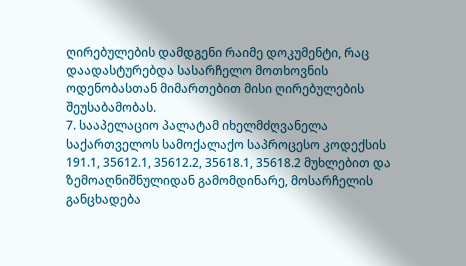ღირებულების დამდგენი რაიმე დოკუმენტი, რაც დაადასტურებდა სასარჩელო მოთხოვნის ოდენობასთან მიმართებით მისი ღირებულების შეუსაბამობას.
7. სააპელაციო პალატამ იხელმძღვანელა საქართველოს სამოქალაქო საპროცესო კოდექსის 191.1, 35612.1, 35612.2, 35618.1, 35618.2 მუხლებით და ზემოაღნიშნულიდან გამომდინარე, მოსარჩელის განცხადება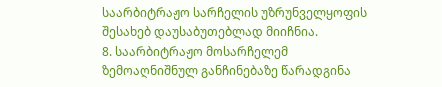საარბიტრაჟო სარჩელის უზრუნველყოფის შესახებ დაუსაბუთებლად მიიჩნია.
8. საარბიტრაჟო მოსარჩელემ ზემოაღნიშნულ განჩინებაზე წარადგინა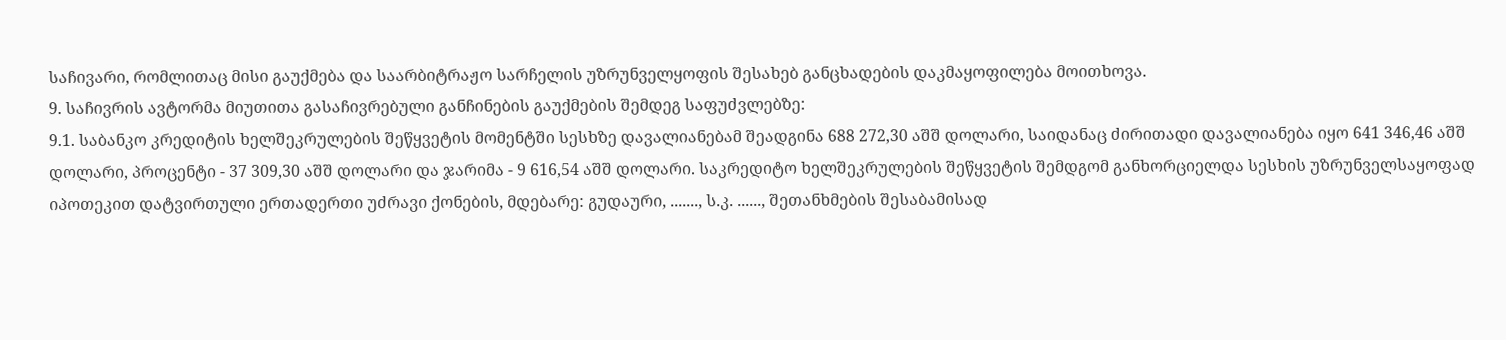საჩივარი, რომლითაც მისი გაუქმება და საარბიტრაჟო სარჩელის უზრუნველყოფის შესახებ განცხადების დაკმაყოფილება მოითხოვა.
9. საჩივრის ავტორმა მიუთითა გასაჩივრებული განჩინების გაუქმების შემდეგ საფუძვლებზე:
9.1. საბანკო კრედიტის ხელშეკრულების შეწყვეტის მომენტში სესხზე დავალიანებამ შეადგინა 688 272,30 აშშ დოლარი, საიდანაც ძირითადი დავალიანება იყო 641 346,46 აშშ დოლარი, პროცენტი - 37 309,30 აშშ დოლარი და ჯარიმა - 9 616,54 აშშ დოლარი. საკრედიტო ხელშეკრულების შეწყვეტის შემდგომ განხორციელდა სესხის უზრუნველსაყოფად იპოთეკით დატვირთული ერთადერთი უძრავი ქონების, მდებარე: გუდაური, ......., ს.კ. ......, შეთანხმების შესაბამისად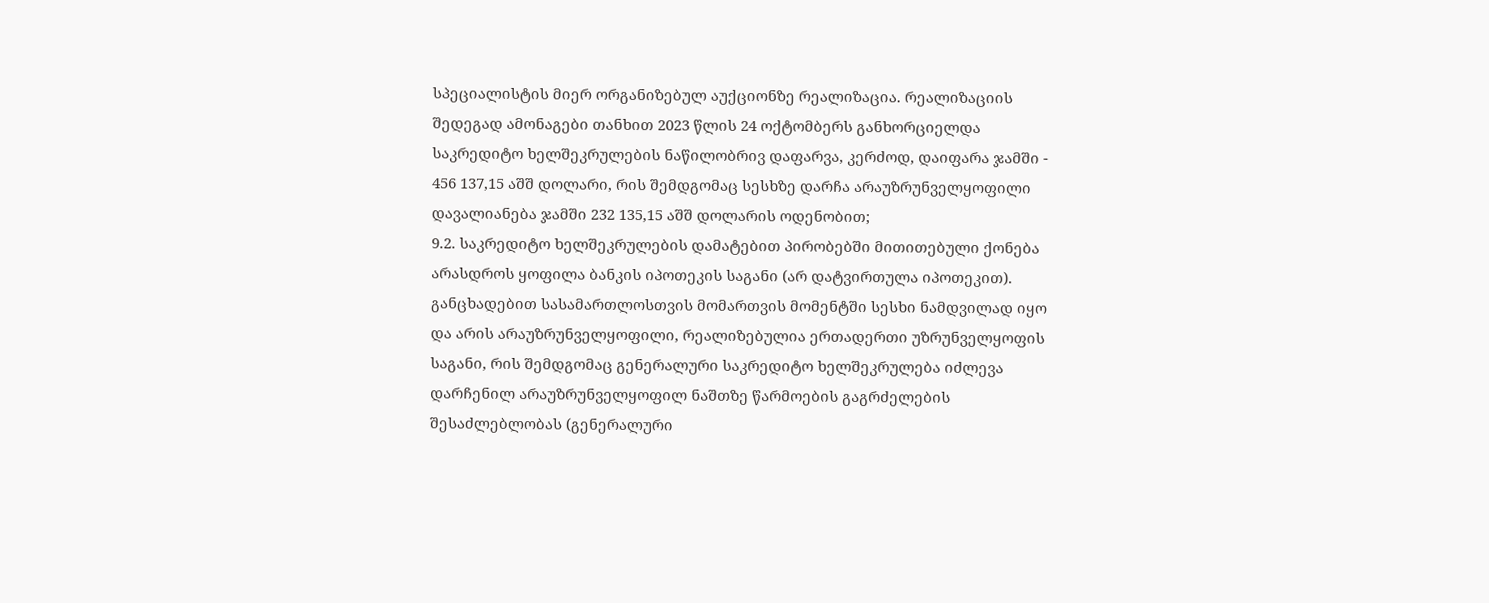სპეციალისტის მიერ ორგანიზებულ აუქციონზე რეალიზაცია. რეალიზაციის შედეგად ამონაგები თანხით 2023 წლის 24 ოქტომბერს განხორციელდა საკრედიტო ხელშეკრულების ნაწილობრივ დაფარვა, კერძოდ, დაიფარა ჯამში - 456 137,15 აშშ დოლარი, რის შემდგომაც სესხზე დარჩა არაუზრუნველყოფილი დავალიანება ჯამში 232 135,15 აშშ დოლარის ოდენობით;
9.2. საკრედიტო ხელშეკრულების დამატებით პირობებში მითითებული ქონება არასდროს ყოფილა ბანკის იპოთეკის საგანი (არ დატვირთულა იპოთეკით). განცხადებით სასამართლოსთვის მომართვის მომენტში სესხი ნამდვილად იყო და არის არაუზრუნველყოფილი, რეალიზებულია ერთადერთი უზრუნველყოფის საგანი, რის შემდგომაც გენერალური საკრედიტო ხელშეკრულება იძლევა დარჩენილ არაუზრუნველყოფილ ნაშთზე წარმოების გაგრძელების შესაძლებლობას (გენერალური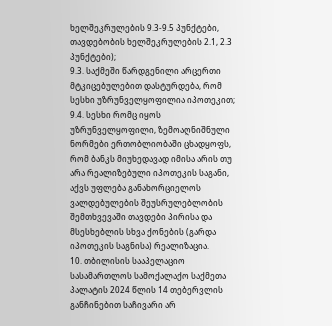ხელშეკრულების 9.3-9.5 პუნქტები, თავდებობის ხელშეკრულების 2.1, 2.3 პუნქტები);
9.3. საქმეში წარდგენილი არცერთი მტკიცებულებით დასტურდება, რომ სესხი უზრუნველყოფილია იპოთეკით;
9.4. სესხი რომც იყოს უზრუნველყოფილი, ზემოაღნიშნული ნორმები ერთობლიობაში ცხადყოფს, რომ ბანკს მიუხედავად იმისა არის თუ არა რეალიზებული იპოთეკის საგანი, აქვს უფლება განახორციელოს ვალდებულების შეუსრულებლობის შემთხვევაში თავდები პირისა და მსესხებლის სხვა ქონების (გარდა იპოთეკის საგნისა) რეალიზაცია.
10. თბილისის სააპელაციო სასამართლოს სამოქალაქო საქმეთა პალატის 2024 წლის 14 თებერვლის განჩინებით საჩივარი არ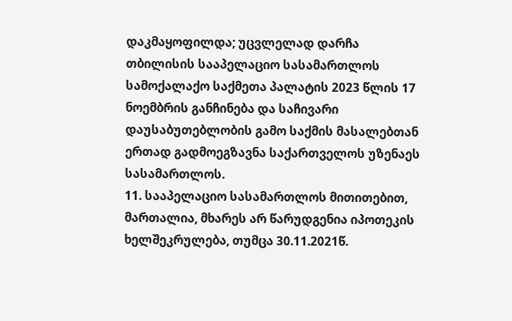დაკმაყოფილდა; უცვლელად დარჩა თბილისის სააპელაციო სასამართლოს სამოქალაქო საქმეთა პალატის 2023 წლის 17 ნოემბრის განჩინება და საჩივარი დაუსაბუთებლობის გამო საქმის მასალებთან ერთად გადმოეგზავნა საქართველოს უზენაეს სასამართლოს.
11. სააპელაციო სასამართლოს მითითებით, მართალია, მხარეს არ წარუდგენია იპოთეკის ხელშეკრულება, თუმცა 30.11.2021წ.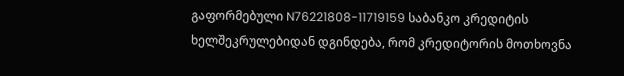გაფორმებული N76221808-11719159 საბანკო კრედიტის ხელშეკრულებიდან დგინდება, რომ კრედიტორის მოთხოვნა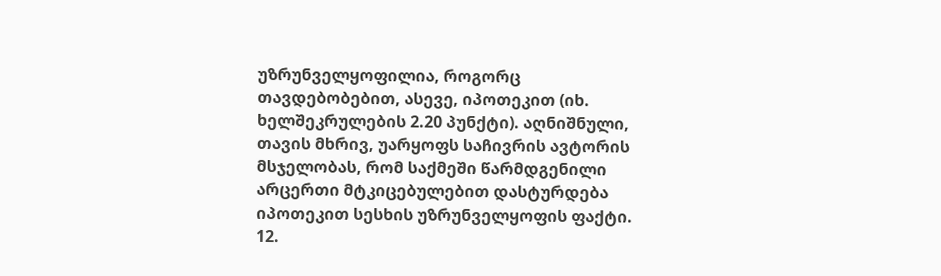უზრუნველყოფილია, როგორც თავდებობებით, ასევე, იპოთეკით (იხ. ხელშეკრულების 2.20 პუნქტი). აღნიშნული, თავის მხრივ, უარყოფს საჩივრის ავტორის მსჯელობას, რომ საქმეში წარმდგენილი არცერთი მტკიცებულებით დასტურდება იპოთეკით სესხის უზრუნველყოფის ფაქტი.
12.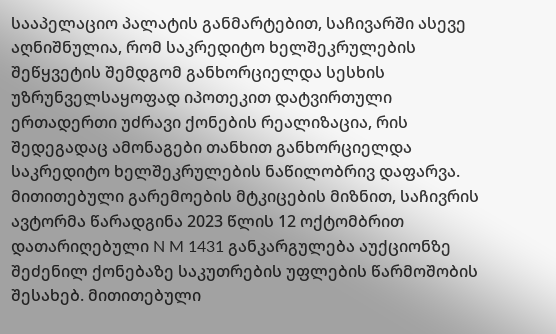სააპელაციო პალატის განმარტებით, საჩივარში ასევე აღნიშნულია, რომ საკრედიტო ხელშეკრულების შეწყვეტის შემდგომ განხორციელდა სესხის უზრუნველსაყოფად იპოთეკით დატვირთული ერთადერთი უძრავი ქონების რეალიზაცია, რის შედეგადაც ამონაგები თანხით განხორციელდა საკრედიტო ხელშეკრულების ნაწილობრივ დაფარვა. მითითებული გარემოების მტკიცების მიზნით, საჩივრის ავტორმა წარადგინა 2023 წლის 12 ოქტომბრით დათარიღებული N M 1431 განკარგულება აუქციონზე შეძენილ ქონებაზე საკუთრების უფლების წარმოშობის შესახებ. მითითებული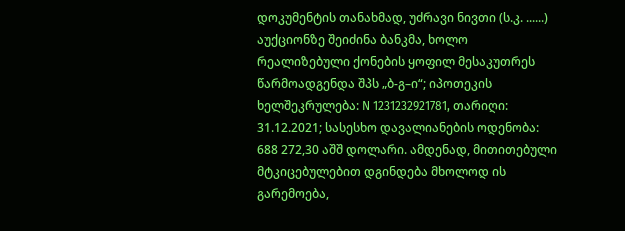დოკუმენტის თანახმად, უძრავი ნივთი (ს.კ. ......) აუქციონზე შეიძინა ბანკმა, ხოლო რეალიზებული ქონების ყოფილ მესაკუთრეს წარმოადგენდა შპს „ბ-გ–ი“; იპოთეკის ხელშეკრულება: N 1231232921781, თარიღი: 31.12.2021; სასესხო დავალიანების ოდენობა: 688 272,30 აშშ დოლარი. ამდენად, მითითებული მტკიცებულებით დგინდება მხოლოდ ის გარემოება,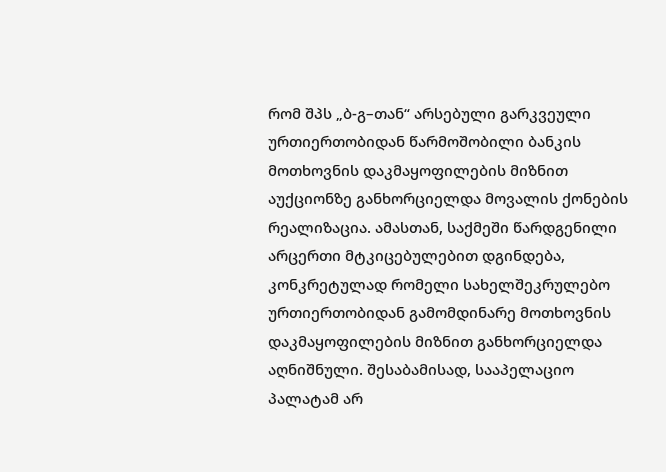რომ შპს „ბ-გ–თან“ არსებული გარკვეული ურთიერთობიდან წარმოშობილი ბანკის მოთხოვნის დაკმაყოფილების მიზნით აუქციონზე განხორციელდა მოვალის ქონების რეალიზაცია. ამასთან, საქმეში წარდგენილი არცერთი მტკიცებულებით დგინდება, კონკრეტულად რომელი სახელშეკრულებო ურთიერთობიდან გამომდინარე მოთხოვნის დაკმაყოფილების მიზნით განხორციელდა აღნიშნული. შესაბამისად, სააპელაციო პალატამ არ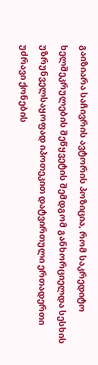გაიზიარა საჩივრის ავტორის პოზიცია, რომ საკრედიტო ხელშეკრულების შეწყვეტის შემდგომ განხორციელდა სესხის უზრუნველსაყოფად იპოთეკით დატვირთული ერთადერთი უძრავი ქონების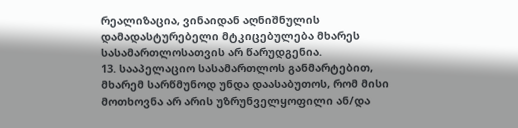რეალიზაცია, ვინაიდან აღნიშნულის დამადასტურებელი მტკიცებულება მხარეს სასამართლოსათვის არ წარუდგენია.
13. სააპელაციო სასამართლოს განმარტებით, მხარემ სარწმუნოდ უნდა დაასაბუთოს, რომ მისი მოთხოვნა არ არის უზრუნველყოფილი ან/და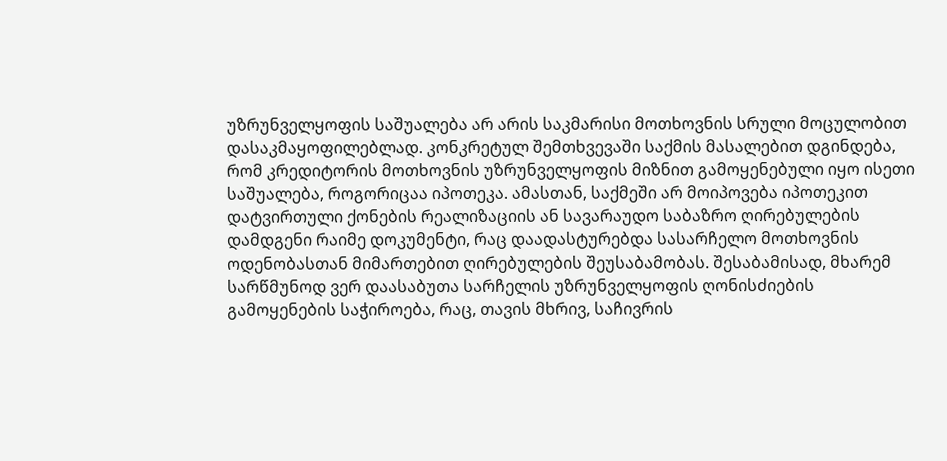უზრუნველყოფის საშუალება არ არის საკმარისი მოთხოვნის სრული მოცულობით დასაკმაყოფილებლად. კონკრეტულ შემთხვევაში საქმის მასალებით დგინდება, რომ კრედიტორის მოთხოვნის უზრუნველყოფის მიზნით გამოყენებული იყო ისეთი საშუალება, როგორიცაა იპოთეკა. ამასთან, საქმეში არ მოიპოვება იპოთეკით დატვირთული ქონების რეალიზაციის ან სავარაუდო საბაზრო ღირებულების დამდგენი რაიმე დოკუმენტი, რაც დაადასტურებდა სასარჩელო მოთხოვნის ოდენობასთან მიმართებით ღირებულების შეუსაბამობას. შესაბამისად, მხარემ სარწმუნოდ ვერ დაასაბუთა სარჩელის უზრუნველყოფის ღონისძიების გამოყენების საჭიროება, რაც, თავის მხრივ, საჩივრის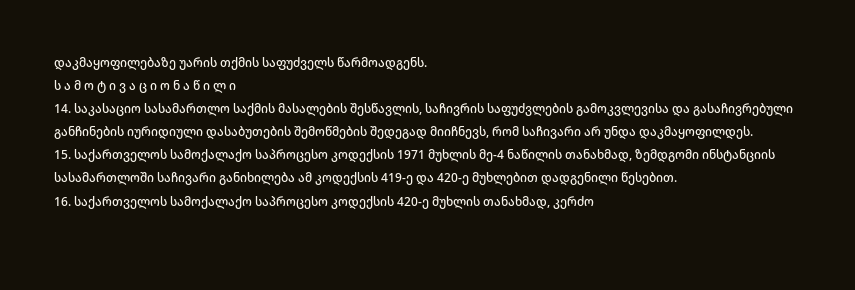დაკმაყოფილებაზე უარის თქმის საფუძველს წარმოადგენს.
ს ა მ ო ტ ი ვ ა ც ი ო ნ ა წ ი ლ ი
14. საკასაციო სასამართლო საქმის მასალების შესწავლის, საჩივრის საფუძვლების გამოკვლევისა და გასაჩივრებული განჩინების იურიდიული დასაბუთების შემოწმების შედეგად მიიჩნევს, რომ საჩივარი არ უნდა დაკმაყოფილდეს.
15. საქართველოს სამოქალაქო საპროცესო კოდექსის 1971 მუხლის მე-4 ნაწილის თანახმად, ზემდგომი ინსტანციის სასამართლოში საჩივარი განიხილება ამ კოდექსის 419-ე და 420-ე მუხლებით დადგენილი წესებით.
16. საქართველოს სამოქალაქო საპროცესო კოდექსის 420-ე მუხლის თანახმად, კერძო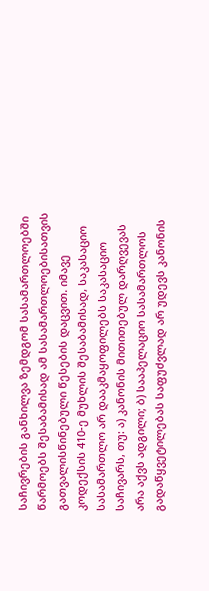საჩივრების განხილვა ზემდგომ სასამართლოებში წარმოებს შესაბამისად ამ სასამართლოებისათვის გათვალისწინებული წესების დაცვით. იმავე კოდექსის 410-ე მუხლის შესაბამისად, საკასაციო სასამართლო არ დააკმაყოფილებს საკასაციო საჩივარს, თუ: ა) კანონის მითითებულ დარღვევას არა აქვს ადგილი; ბ) სააპელაციო სასამართლოს გადაწყვეტილებას საფუძვლად არ უდევს კანონის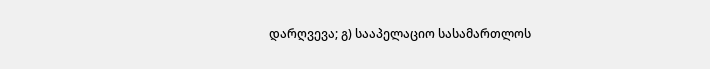დარღვევა; გ) სააპელაციო სასამართლოს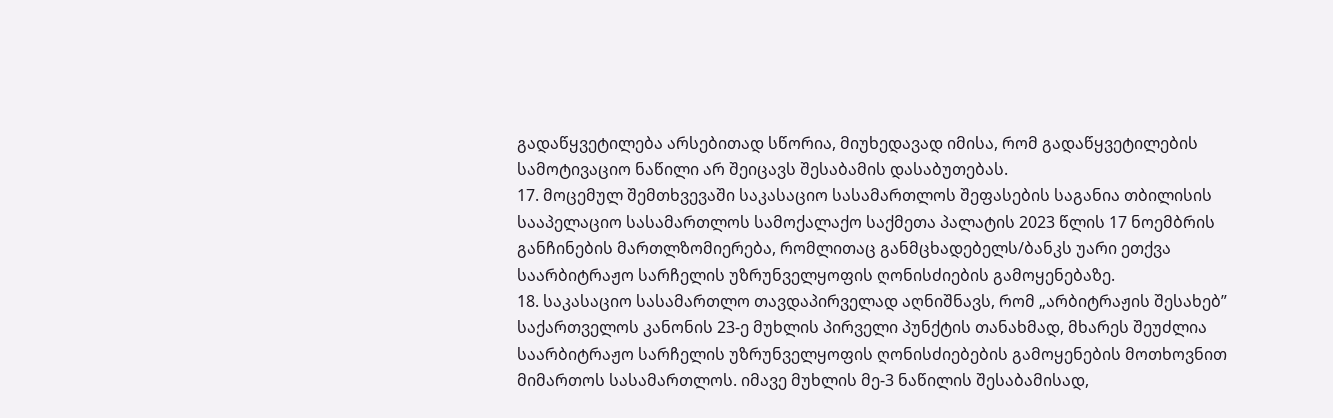გადაწყვეტილება არსებითად სწორია, მიუხედავად იმისა, რომ გადაწყვეტილების სამოტივაციო ნაწილი არ შეიცავს შესაბამის დასაბუთებას.
17. მოცემულ შემთხვევაში საკასაციო სასამართლოს შეფასების საგანია თბილისის სააპელაციო სასამართლოს სამოქალაქო საქმეთა პალატის 2023 წლის 17 ნოემბრის განჩინების მართლზომიერება, რომლითაც განმცხადებელს/ბანკს უარი ეთქვა საარბიტრაჟო სარჩელის უზრუნველყოფის ღონისძიების გამოყენებაზე.
18. საკასაციო სასამართლო თავდაპირველად აღნიშნავს, რომ „არბიტრაჟის შესახებ” საქართველოს კანონის 23-ე მუხლის პირველი პუნქტის თანახმად, მხარეს შეუძლია საარბიტრაჟო სარჩელის უზრუნველყოფის ღონისძიებების გამოყენების მოთხოვნით მიმართოს სასამართლოს. იმავე მუხლის მე-3 ნაწილის შესაბამისად,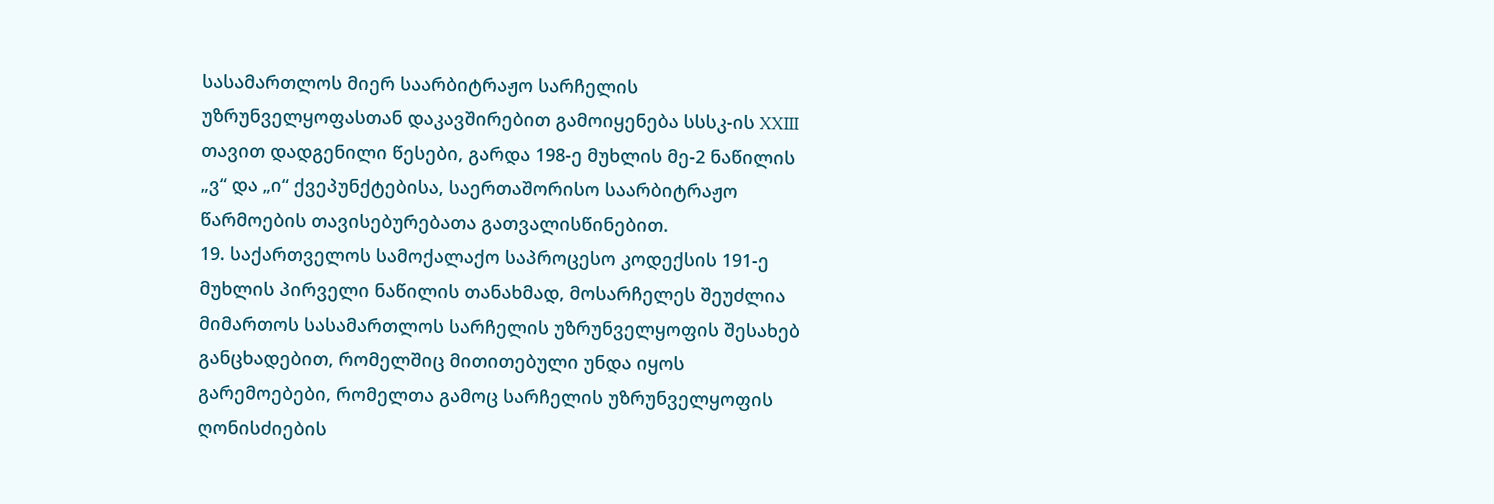სასამართლოს მიერ საარბიტრაჟო სარჩელის უზრუნველყოფასთან დაკავშირებით გამოიყენება სსსკ-ის XXIII თავით დადგენილი წესები, გარდა 198-ე მუხლის მე-2 ნაწილის „ვ“ და „ი“ ქვეპუნქტებისა, საერთაშორისო საარბიტრაჟო წარმოების თავისებურებათა გათვალისწინებით.
19. საქართველოს სამოქალაქო საპროცესო კოდექსის 191-ე მუხლის პირველი ნაწილის თანახმად, მოსარჩელეს შეუძლია მიმართოს სასამართლოს სარჩელის უზრუნველყოფის შესახებ განცხადებით, რომელშიც მითითებული უნდა იყოს გარემოებები, რომელთა გამოც სარჩელის უზრუნველყოფის ღონისძიების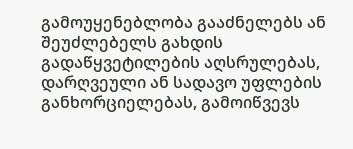გამოუყენებლობა გააძნელებს ან შეუძლებელს გახდის გადაწყვეტილების აღსრულებას, დარღვეული ან სადავო უფლების განხორციელებას, გამოიწვევს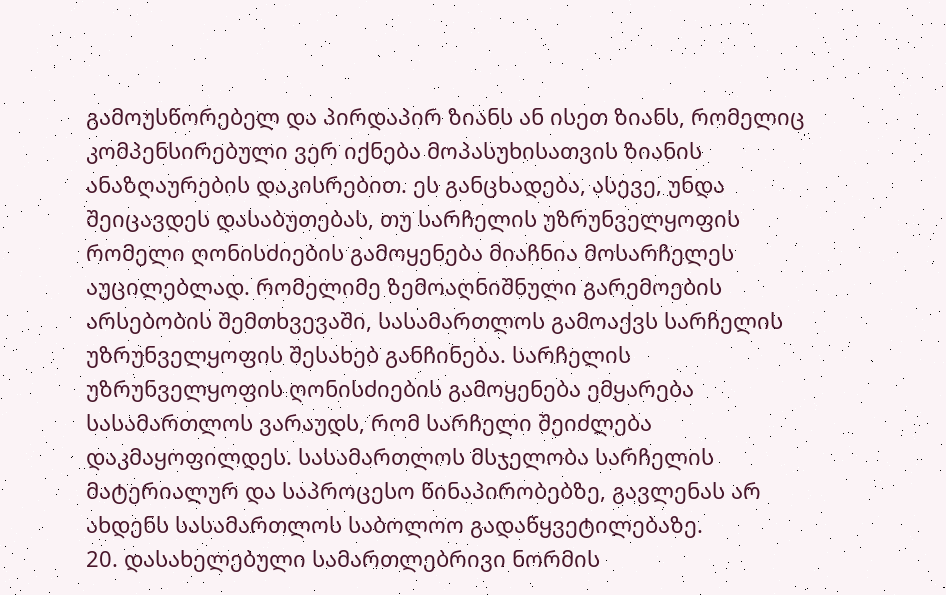გამოუსწორებელ და პირდაპირ ზიანს ან ისეთ ზიანს, რომელიც კომპენსირებული ვერ იქნება მოპასუხისათვის ზიანის ანაზღაურების დაკისრებით. ეს განცხადება, ასევე, უნდა შეიცავდეს დასაბუთებას, თუ სარჩელის უზრუნველყოფის რომელი ღონისძიების გამოყენება მიაჩნია მოსარჩელეს აუცილებლად. რომელიმე ზემოაღნიშნული გარემოების არსებობის შემთხვევაში, სასამართლოს გამოაქვს სარჩელის უზრუნველყოფის შესახებ განჩინება. სარჩელის უზრუნველყოფის ღონისძიების გამოყენება ემყარება სასამართლოს ვარაუდს, რომ სარჩელი შეიძლება დაკმაყოფილდეს. სასამართლოს მსჯელობა სარჩელის მატერიალურ და საპროცესო წინაპირობებზე, გავლენას არ ახდენს სასამართლოს საბოლოო გადაწყვეტილებაზე.
20. დასახელებული სამართლებრივი ნორმის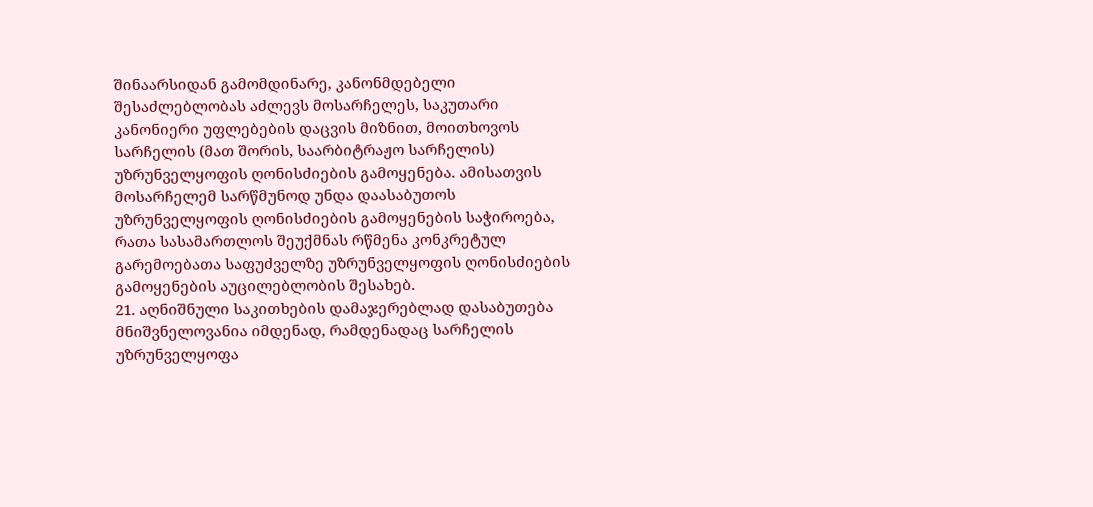შინაარსიდან გამომდინარე, კანონმდებელი შესაძლებლობას აძლევს მოსარჩელეს, საკუთარი კანონიერი უფლებების დაცვის მიზნით, მოითხოვოს სარჩელის (მათ შორის, საარბიტრაჟო სარჩელის) უზრუნველყოფის ღონისძიების გამოყენება. ამისათვის მოსარჩელემ სარწმუნოდ უნდა დაასაბუთოს უზრუნველყოფის ღონისძიების გამოყენების საჭიროება, რათა სასამართლოს შეუქმნას რწმენა კონკრეტულ გარემოებათა საფუძველზე უზრუნველყოფის ღონისძიების გამოყენების აუცილებლობის შესახებ.
21. აღნიშნული საკითხების დამაჯერებლად დასაბუთება მნიშვნელოვანია იმდენად, რამდენადაც სარჩელის უზრუნველყოფა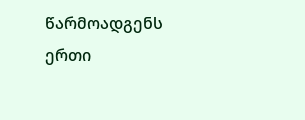წარმოადგენს ერთი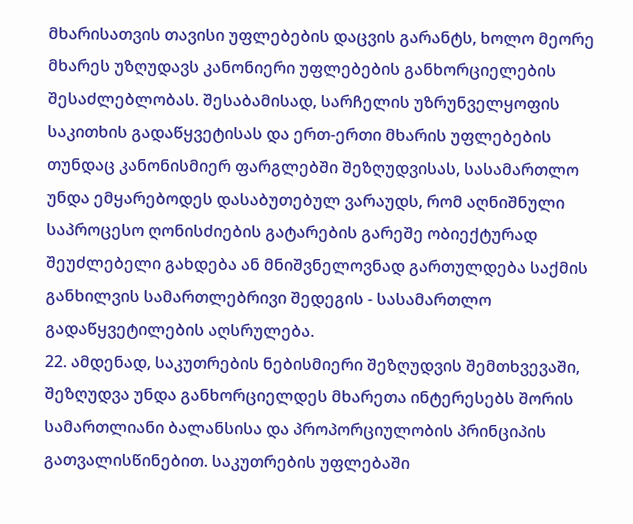მხარისათვის თავისი უფლებების დაცვის გარანტს, ხოლო მეორე მხარეს უზღუდავს კანონიერი უფლებების განხორციელების შესაძლებლობას. შესაბამისად, სარჩელის უზრუნველყოფის საკითხის გადაწყვეტისას და ერთ-ერთი მხარის უფლებების თუნდაც კანონისმიერ ფარგლებში შეზღუდვისას, სასამართლო უნდა ემყარებოდეს დასაბუთებულ ვარაუდს, რომ აღნიშნული საპროცესო ღონისძიების გატარების გარეშე ობიექტურად შეუძლებელი გახდება ან მნიშვნელოვნად გართულდება საქმის განხილვის სამართლებრივი შედეგის - სასამართლო გადაწყვეტილების აღსრულება.
22. ამდენად, საკუთრების ნებისმიერი შეზღუდვის შემთხვევაში, შეზღუდვა უნდა განხორციელდეს მხარეთა ინტერესებს შორის სამართლიანი ბალანსისა და პროპორციულობის პრინციპის გათვალისწინებით. საკუთრების უფლებაში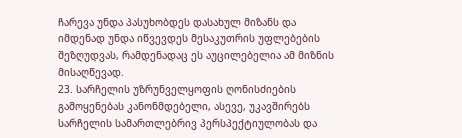ჩარევა უნდა პასუხობდეს დასახულ მიზანს და იმდენად უნდა იწვევდეს მესაკუთრის უფლებების შეზღუდვას, რამდენადაც ეს აუცილებელია ამ მიზნის მისაღწევად.
23. სარჩელის უზრუნველყოფის ღონისძიების გამოყენებას კანონმდებელი, ასევე, უკავშირებს სარჩელის სამართლებრივ პერსპექტიულობას და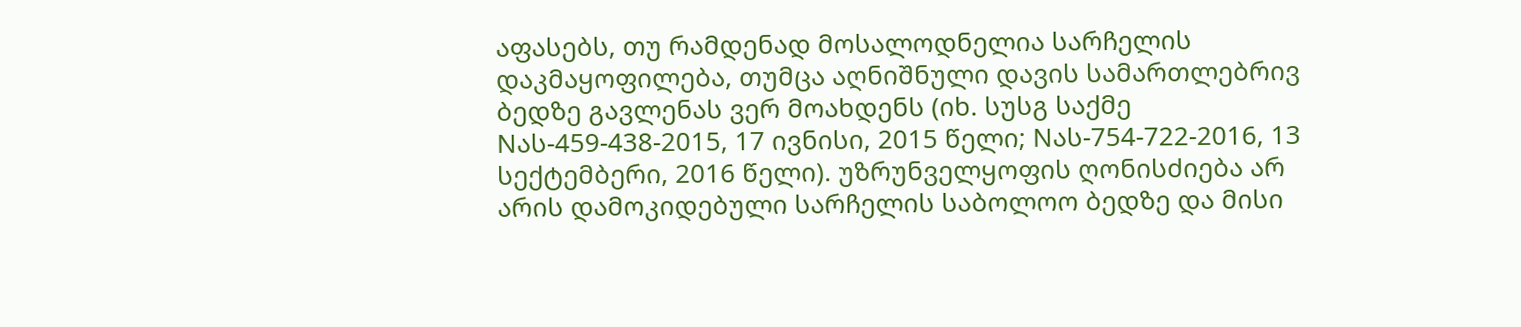აფასებს, თუ რამდენად მოსალოდნელია სარჩელის დაკმაყოფილება, თუმცა აღნიშნული დავის სამართლებრივ ბედზე გავლენას ვერ მოახდენს (იხ. სუსგ საქმე Nას-459-438-2015, 17 ივნისი, 2015 წელი; Nას-754-722-2016, 13 სექტემბერი, 2016 წელი). უზრუნველყოფის ღონისძიება არ არის დამოკიდებული სარჩელის საბოლოო ბედზე და მისი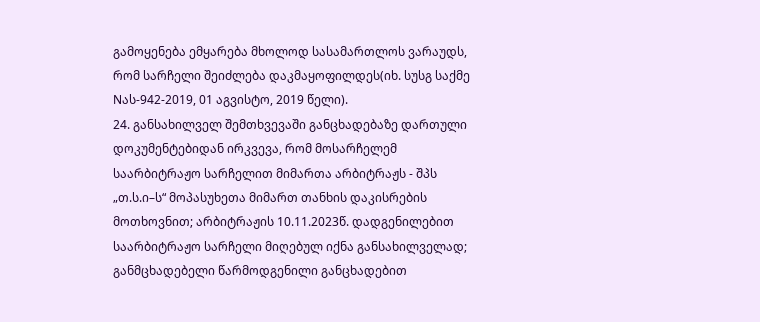გამოყენება ემყარება მხოლოდ სასამართლოს ვარაუდს, რომ სარჩელი შეიძლება დაკმაყოფილდეს(იხ. სუსგ საქმე Nას-942-2019, 01 აგვისტო, 2019 წელი).
24. განსახილველ შემთხვევაში განცხადებაზე დართული დოკუმენტებიდან ირკვევა, რომ მოსარჩელემ საარბიტრაჟო სარჩელით მიმართა არბიტრაჟს - შპს „თ.ს.ი–ს“ მოპასუხეთა მიმართ თანხის დაკისრების მოთხოვნით; არბიტრაჟის 10.11.2023წ. დადგენილებით საარბიტრაჟო სარჩელი მიღებულ იქნა განსახილველად; განმცხადებელი წარმოდგენილი განცხადებით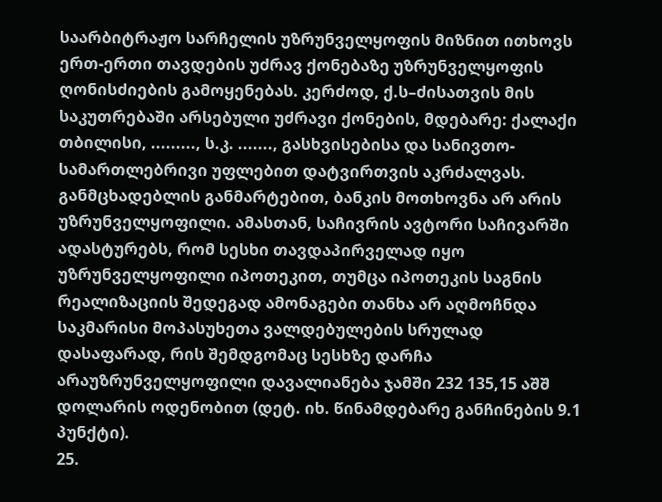საარბიტრაჟო სარჩელის უზრუნველყოფის მიზნით ითხოვს ერთ-ერთი თავდების უძრავ ქონებაზე უზრუნველყოფის ღონისძიების გამოყენებას. კერძოდ, ქ.ს–ძისათვის მის საკუთრებაში არსებული უძრავი ქონების, მდებარე: ქალაქი თბილისი, ........., ს.კ. ......., გასხვისებისა და სანივთო-სამართლებრივი უფლებით დატვირთვის აკრძალვას. განმცხადებლის განმარტებით, ბანკის მოთხოვნა არ არის უზრუნველყოფილი. ამასთან, საჩივრის ავტორი საჩივარში ადასტურებს, რომ სესხი თავდაპირველად იყო უზრუნველყოფილი იპოთეკით, თუმცა იპოთეკის საგნის რეალიზაციის შედეგად ამონაგები თანხა არ აღმოჩნდა საკმარისი მოპასუხეთა ვალდებულების სრულად დასაფარად, რის შემდგომაც სესხზე დარჩა არაუზრუნველყოფილი დავალიანება ჯამში 232 135,15 აშშ დოლარის ოდენობით (დეტ. იხ. წინამდებარე განჩინების 9.1 პუნქტი).
25.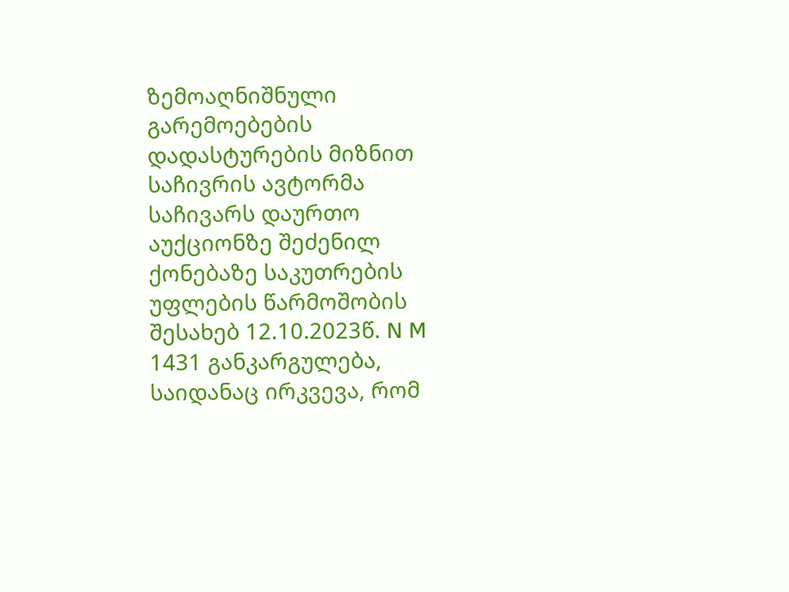ზემოაღნიშნული გარემოებების დადასტურების მიზნით საჩივრის ავტორმა საჩივარს დაურთო აუქციონზე შეძენილ ქონებაზე საკუთრების უფლების წარმოშობის შესახებ 12.10.2023წ. N M 1431 განკარგულება, საიდანაც ირკვევა, რომ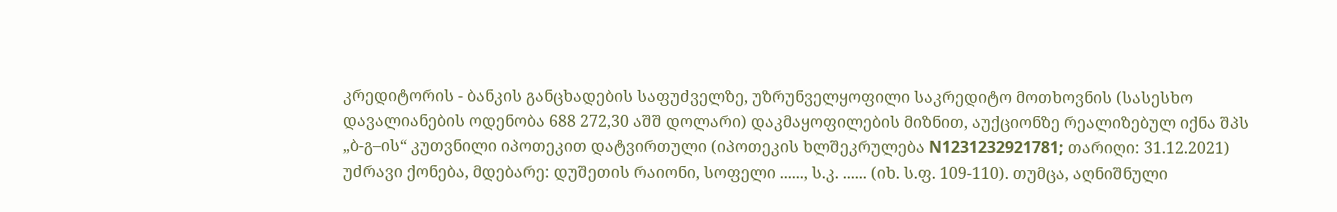კრედიტორის - ბანკის განცხადების საფუძველზე, უზრუნველყოფილი საკრედიტო მოთხოვნის (სასესხო დავალიანების ოდენობა 688 272,30 აშშ დოლარი) დაკმაყოფილების მიზნით, აუქციონზე რეალიზებულ იქნა შპს „ბ-გ–ის“ კუთვნილი იპოთეკით დატვირთული (იპოთეკის ხლშეკრულება N1231232921781; თარიღი: 31.12.2021) უძრავი ქონება, მდებარე: დუშეთის რაიონი, სოფელი ......, ს.კ. ...... (იხ. ს.ფ. 109-110). თუმცა, აღნიშნული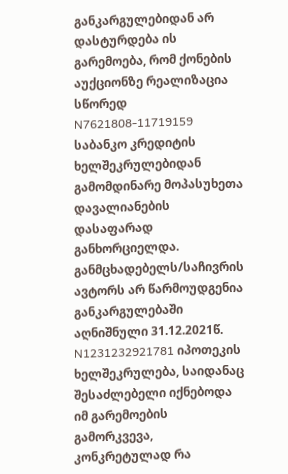განკარგულებიდან არ დასტურდება ის გარემოება, რომ ქონების აუქციონზე რეალიზაცია სწორედ N7621808-11719159 საბანკო კრედიტის ხელშეკრულებიდან გამომდინარე მოპასუხეთა დავალიანების დასაფარად განხორციელდა. განმცხადებელს/საჩივრის ავტორს არ წარმოუდგენია განკარგულებაში აღნიშნული 31.12.2021წ. N1231232921781 იპოთეკის ხელშეკრულება, საიდანაც შესაძლებელი იქნებოდა იმ გარემოების გამორკვევა, კონკრეტულად რა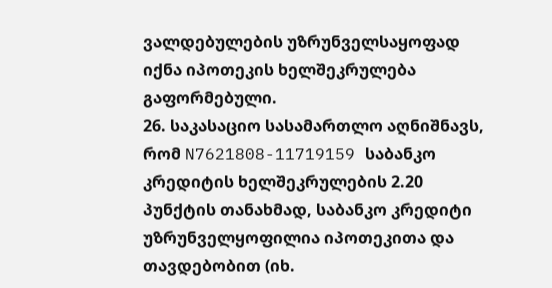ვალდებულების უზრუნველსაყოფად იქნა იპოთეკის ხელშეკრულება გაფორმებული.
26. საკასაციო სასამართლო აღნიშნავს, რომ N7621808-11719159 საბანკო კრედიტის ხელშეკრულების 2.20 პუნქტის თანახმად, საბანკო კრედიტი უზრუნველყოფილია იპოთეკითა და თავდებობით (იხ.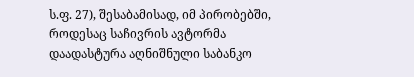ს.ფ. 27), შესაბამისად, იმ პირობებში, როდესაც საჩივრის ავტორმა დაადასტურა აღნიშნული საბანკო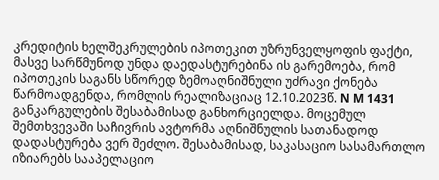კრედიტის ხელშეკრულების იპოთეკით უზრუნველყოფის ფაქტი, მასვე სარწმუნოდ უნდა დაედასტურებინა ის გარემოება, რომ იპოთეკის საგანს სწორედ ზემოაღნიშნული უძრავი ქონება წარმოადგენდა, რომლის რეალიზაციაც 12.10.2023წ. N M 1431 განკარგულების შესაბამისად განხორციელდა. მოცემულ შემთხვევაში საჩივრის ავტორმა აღნიშნულის სათანადოდ დადასტურება ვერ შეძლო. შესაბამისად, საკასაციო სასამართლო იზიარებს სააპელაციო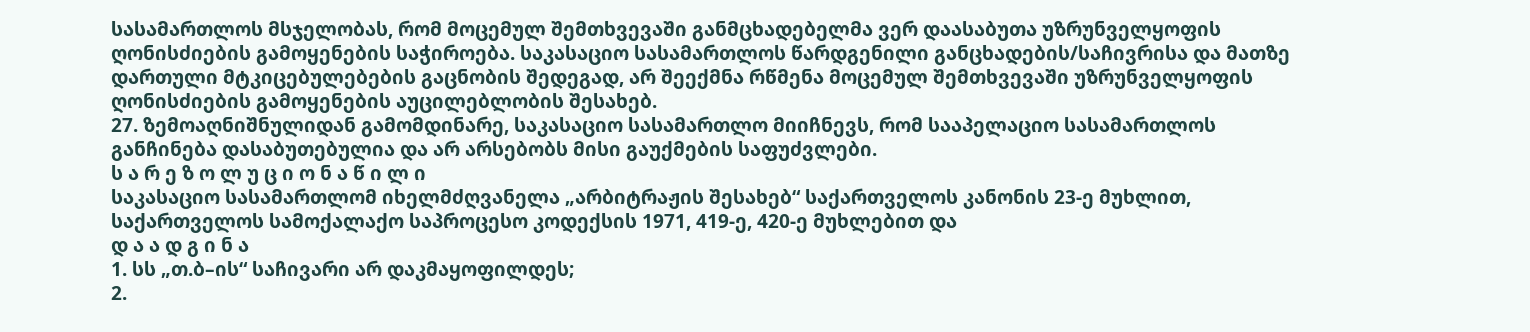სასამართლოს მსჯელობას, რომ მოცემულ შემთხვევაში განმცხადებელმა ვერ დაასაბუთა უზრუნველყოფის ღონისძიების გამოყენების საჭიროება. საკასაციო სასამართლოს წარდგენილი განცხადების/საჩივრისა და მათზე დართული მტკიცებულებების გაცნობის შედეგად, არ შეექმნა რწმენა მოცემულ შემთხვევაში უზრუნველყოფის ღონისძიების გამოყენების აუცილებლობის შესახებ.
27. ზემოაღნიშნულიდან გამომდინარე, საკასაციო სასამართლო მიიჩნევს, რომ სააპელაციო სასამართლოს განჩინება დასაბუთებულია და არ არსებობს მისი გაუქმების საფუძვლები.
ს ა რ ე ზ ო ლ უ ც ი ო ნ ა წ ი ლ ი
საკასაციო სასამართლომ იხელმძღვანელა „არბიტრაჟის შესახებ“ საქართველოს კანონის 23-ე მუხლით, საქართველოს სამოქალაქო საპროცესო კოდექსის 1971, 419-ე, 420-ე მუხლებით და
დ ა ა დ გ ი ნ ა
1. სს „თ.ბ–ის“ საჩივარი არ დაკმაყოფილდეს;
2.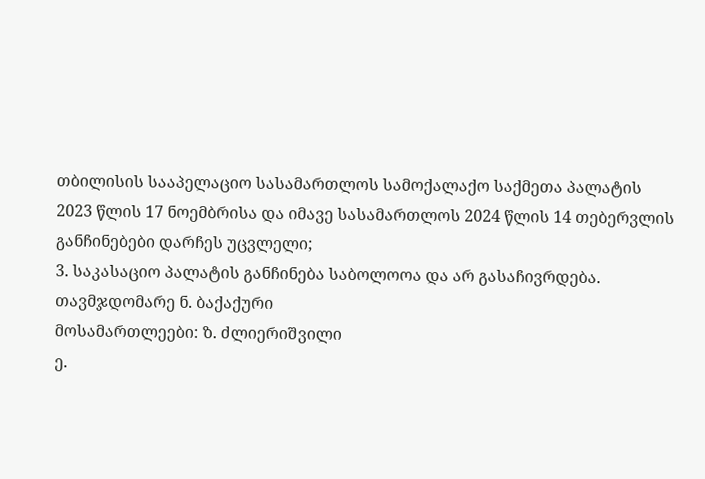თბილისის სააპელაციო სასამართლოს სამოქალაქო საქმეთა პალატის 2023 წლის 17 ნოემბრისა და იმავე სასამართლოს 2024 წლის 14 თებერვლის განჩინებები დარჩეს უცვლელი;
3. საკასაციო პალატის განჩინება საბოლოოა და არ გასაჩივრდება.
თავმჯდომარე ნ. ბაქაქური
მოსამართლეები: ზ. ძლიერიშვილი
ე.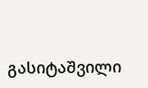გასიტაშვილი